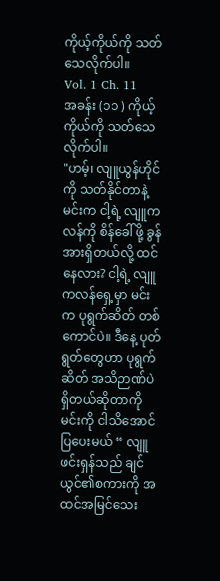ကိုယ့်ကိုယ်ကို သတ်သေလိုက်ပါ။
Vol. 1 Ch. 11
အခန်း (၁၁ ) ကိုယ့်ကိုယ်ကို သတ်သေလိုက်ပါ။
"ဟမ့်၊ လျူယွန်ဟိုင်ကို သတ်နိုင်တာနဲ့ မင်းက ငါ့ရဲ့ လျူကလန်ကို စိန်ခေါ်ဖို့ ခွန်အားရှိတယ်လို့ ထင်နေလား? ငါ့ရဲ့ လျူကလန်ရှေ့မှာ မင်းက ပုရွက်ဆိတ် တစ်ကောင်ပဲ။ ဒီနေ့ ပုတ်ရွတ်တွေဟာ ပုရွက်ဆိတ် အသိဉာဏ်ပဲရှိတယ်ဆိုတာကို မင်းကို ငါသိအောင်ပြပေးမယ် “ လျူဖင်းရှန်သည် ချင်ယွင်၏စကားကို အထင်အမြင်သေး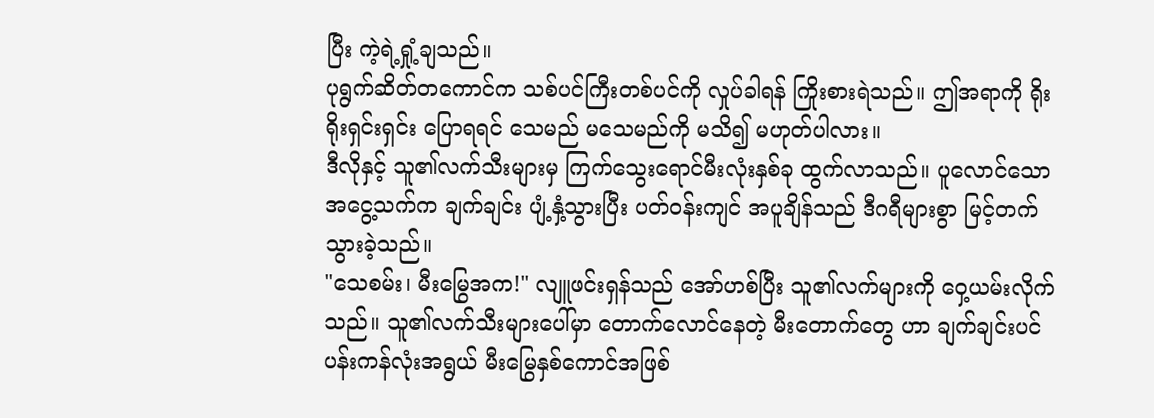ပြီး ကဲ့ရဲ့ရှုံ့ချသည်။
ပုရွက်ဆိတ်တကောင်က သစ်ပင်ကြီးတစ်ပင်ကို လှုပ်ခါရန် ကြိုးစားရဲသည်။ ဤအရာကို ရိုးရိုးရှင်းရှင်း ပြောရရင် သေမည် မသေမည်ကို မသိ၍ မဟုတ်ပါလား။
ဒီလိုနှင့် သူ၏လက်သီးများမှ ကြက်သွေးရောင်မီးလုံးနှစ်ခု ထွက်လာသည်။ ပူလောင်သော အငွေ့သက်က ချက်ချင်း ပျံ့နှံ့သွားပြီး ပတ်ဝန်းကျင် အပူချိန်သည် ဒီဂရီများစွာ မြင့်တက်သွားခဲ့သည်။
"သေစမ်း၊ မီးမြွေအက!" လျူဖင်းရှန်သည် အော်ဟစ်ပြီး သူ၏လက်များကို ဝှေ့ယမ်းလိုက်သည်။ သူ၏လက်သီးများပေါ်မှာ တောက်လောင်နေတဲ့ မီးတောက်တွေ ဟာ ချက်ချင်းပင် ပန်းကန်လုံးအရွယ် မီးမြွေနှစ်ကောင်အဖြစ်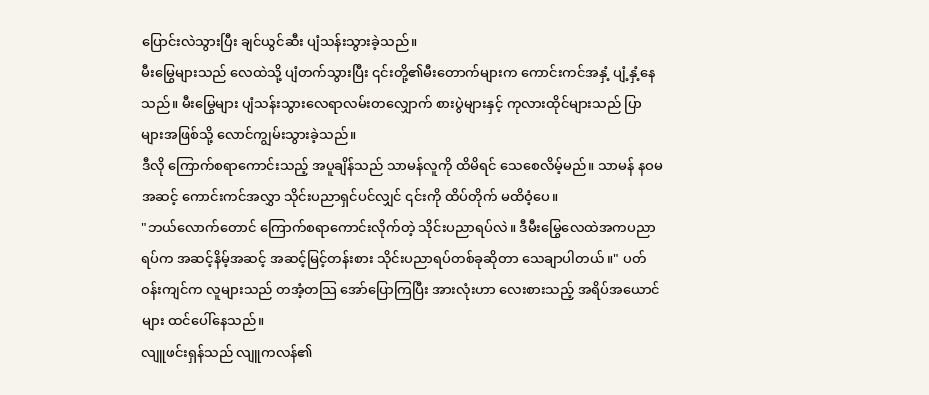ပြောင်းလဲသွားပြီး ချင်ယွင်ဆီး ပျံသန်းသွားခဲ့သည်။
မီးမြွေများသည် လေထဲသို့ ပျံတက်သွားပြီး ၎င်းတို့၏မီးတောက်များက ကောင်းကင်အနှံ့ ပျံ့နှံ့နေသည်။ မီးမြွေများ ပျံသန်းသွားလေရာလမ်းတလျှောက် စားပွဲများနှင့် ကုလားထိုင်များသည် ပြာများအဖြစ်သို့ လောင်ကျွမ်းသွားခဲ့သည်။
ဒီလို ကြောက်စရာကောင်းသည့် အပူချိန်သည် သာမန်လူကို ထိမိရင် သေစေလိမ့်မည်။ သာမန် နဝမအဆင့် ကောင်းကင်အလွှာ သိုင်းပညာရှင်ပင်လျှင် ၎င်းကို ထိပ်တိုက် မထိဝံ့ပေ။
"ဘယ်လောက်တောင် ကြောက်စရာကောင်းလိုက်တဲ့ သိုင်းပညာရပ်လဲ။ ဒီမီးမြွေလေထဲအကပညာရပ်က အဆင့်နိမ့်အဆင့် အဆင့်မြင့်တန်းစား သိုင်းပညာရပ်တစ်ခုဆိုတာ သေချာပါတယ်။" ပတ်ဝန်းကျင်က လူများသည် တအံ့တသြ အော်ပြောကြပြီး အားလုံးဟာ လေးစားသည့် အရိပ်အယောင်များ ထင်ပေါ်နေသည်။
လျူဖင်းရှန်သည် လျူကလန်၏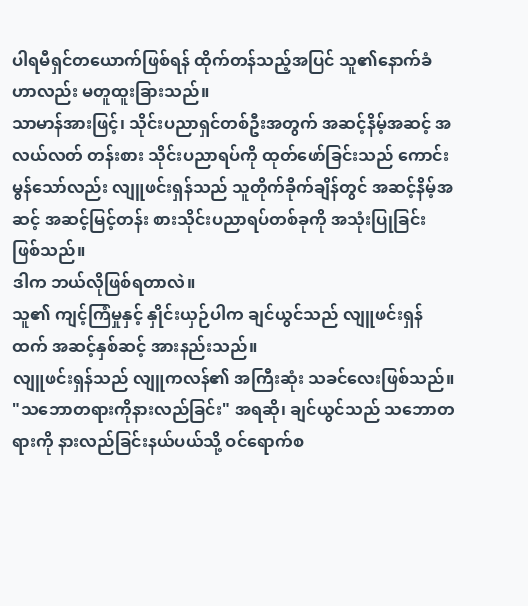ပါရမီရှင်တယောက်ဖြစ်ရန် ထိုက်တန်သည့်အပြင် သူ၏နောက်ခံဟာလည်း မတူထူးခြားသည်။
သာမာန်အားဖြင့်၊ သိုင်းပညာရှင်တစ်ဦးအတွက် အဆင့်နိမ့်အဆင့် အလယ်လတ် တန်းစား သိုင်းပညာရပ်ကို ထုတ်ဖော်ခြင်းသည် ကောင်းမွန်သော်လည်း လျူဖင်းရှန်သည် သူတိုက်ခိုက်ချိန်တွင် အဆင့်နိမ့်အဆင့် အဆင့်မြင့်တန်း စားသိုင်းပညာရပ်တစ်ခုကို အသုံးပြုခြင်း ဖြစ်သည်။
ဒါက ဘယ်လိုဖြစ်ရတာလဲ။
သူ၏ ကျင့်ကြံမှုနှင့် နှိုင်းယှဉ်ပါက ချင်ယွင်သည် လျူဖင်းရှန်ထက် အဆင့်နှစ်ဆင့် အားနည်းသည်။
လျူဖင်းရှန်သည် လျူကလန်၏ အကြီးဆုံး သခင်လေးဖြစ်သည်။
"သဘောတရားကိုနားလည်ခြင်း" အရဆို၊ ချင်ယွင်သည် သဘောတရားကို နားလည်ခြင်းနယ်ပယ်သို့ ဝင်ရောက်စ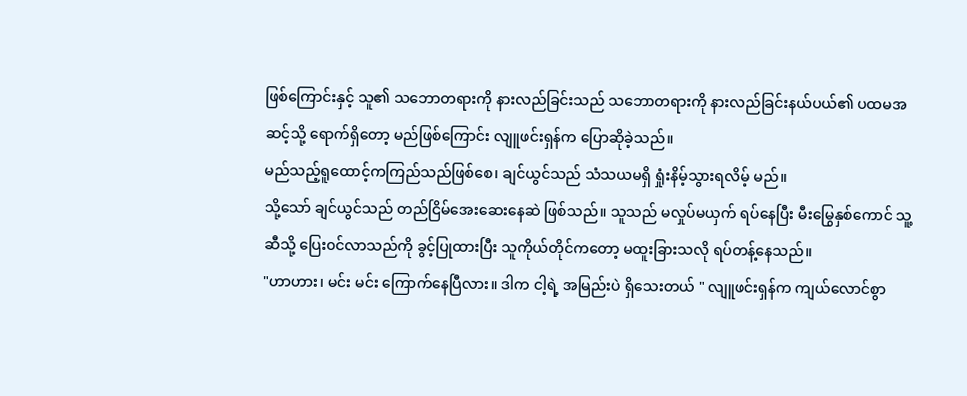ဖြစ်ကြောင်းနှင့် သူ၏ သဘောတရားကို နားလည်ခြင်းသည် သဘောတရားကို နားလည်ခြင်းနယ်ပယ်၏ ပထမအဆင့်သို့ ရောက်ရှိတော့ မည်ဖြစ်ကြောင်း လျူဖင်းရှန်က ပြောဆိုခဲ့သည်။
မည်သည့်ရူထောင့်ကကြည်သည်ဖြစ်စေ၊ ချင်ယွင်သည် သံသယမရှိ ရှုံးနိမ့်သွားရလိမ့် မည်။
သို့သော် ချင်ယွင်သည် တည်ငြိမ်အေးဆေးနေဆဲ ဖြစ်သည်။ သူသည် မလှုပ်မယှက် ရပ်နေပြီး မီးမြွေနှစ်ကောင် သူ့ဆီသို့ ပြေး၀င်လာသည်ကို ခွင့်ပြုထားပြီး သူကိုယ်တိုင်ကတော့ မထူးခြားသလို ရပ်တန့်နေသည်။
"ဟာဟား၊ မင်း မင်း ကြောက်နေပြီလား။ ဒါက ငါ့ရဲ့ အမြည်းပဲ ရှိသေးတယ် " လျူဖင်းရှန်က ကျယ်လောင်စွာ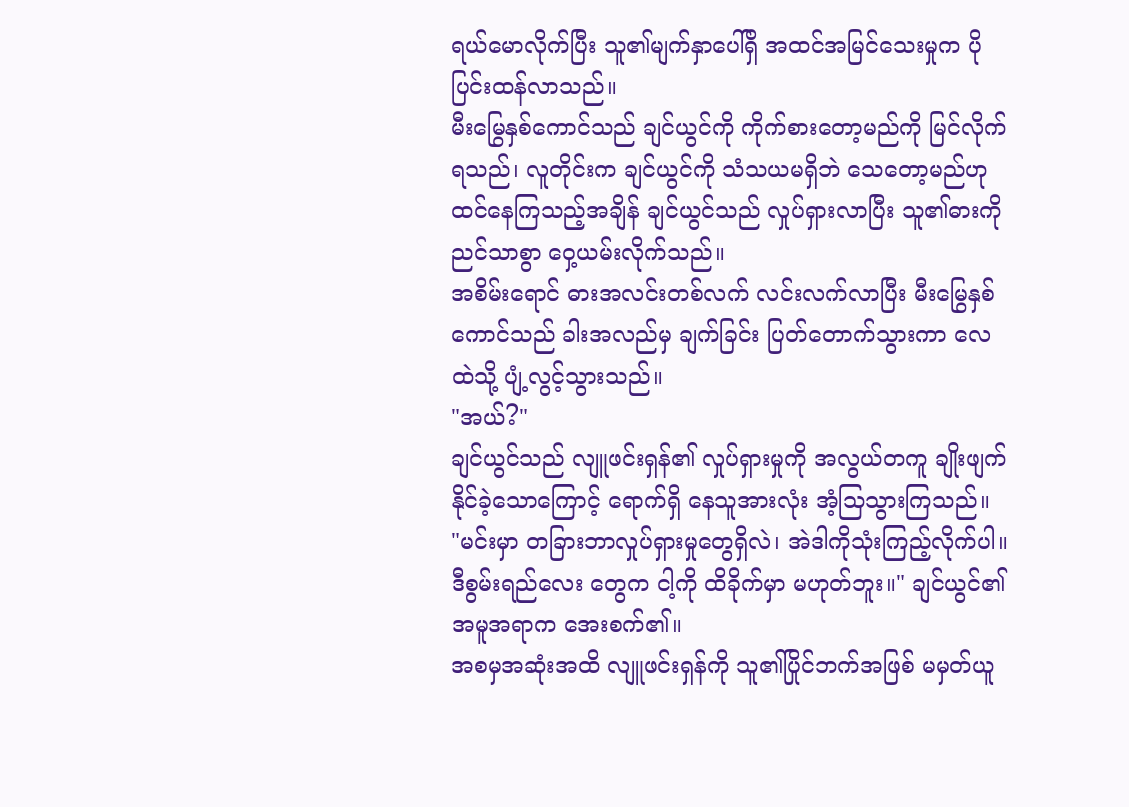ရယ်မောလိုက်ပြီး သူ၏မျက်နှာပေါ်ရှိ အထင်အမြင်သေးမှုက ပိုပြင်းထန်လာသည်။
မီးမြွေနှစ်ကောင်သည် ချင်ယွင်ကို ကိုက်စားတော့မည်ကို မြင်လိုက်ရသည်၊ လူတိုင်းက ချင်ယွင်ကို သံသယမရှိဘဲ သေတော့မည်ဟု ထင်နေကြသည့်အချိန် ချင်ယွင်သည် လှုပ်ရှားလာပြီး သူ၏ဓားကို ညင်သာစွာ ဝှေ့ယမ်းလိုက်သည်။
အစိမ်းရောင် ဓားအလင်းတစ်လက် လင်းလက်လာပြီး မီးမြွေနှစ်ကောင်သည် ခါးအလည်မှ ချက်ခြင်း ပြတ်တောက်သွားကာ လေထဲသို့ ပျံ့လွင့်သွားသည်။
"အယ်?"
ချင်ယွင်သည် လျူဖင်းရှန်၏ လှုပ်ရှားမှုကို အလွယ်တကူ ချိုးဖျက်နိုင်ခဲ့သောကြောင့် ရောက်ရှိ နေသူအားလုံး အံ့သြသွားကြသည်။
"မင်းမှာ တခြားဘာလှုပ်ရှားမှုတွေရှိလဲ၊ အဲဒါကိုသုံးကြည့်လိုက်ပါ။ ဒီစွမ်းရည်လေး တွေက ငါ့ကို ထိခိုက်မှာ မဟုတ်ဘူး။" ချင်ယွင်၏ အမူအရာက အေးစက်၏။
အစမှအဆုံးအထိ လျူဖင်းရှန်ကို သူ၏ပြိုင်ဘက်အဖြစ် မမှတ်ယူ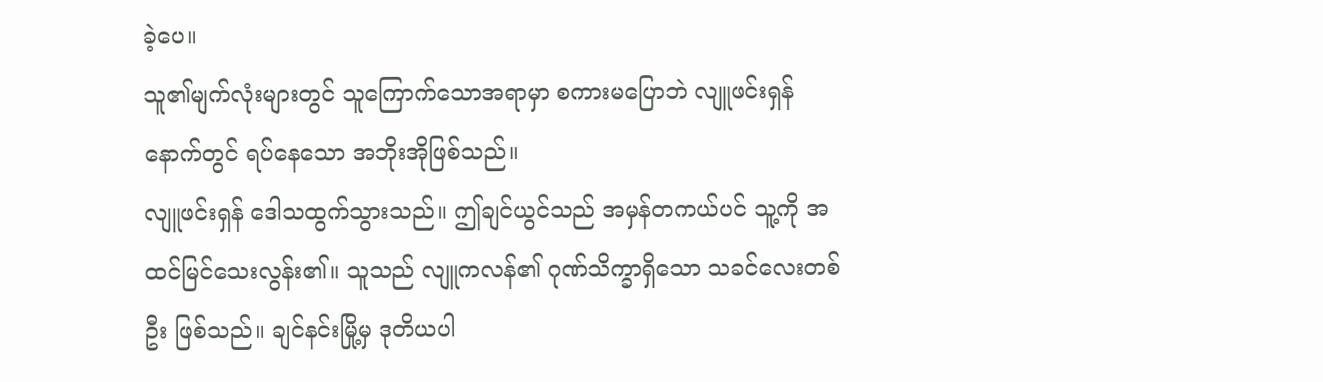ခဲ့ပေ။
သူ၏မျက်လုံးများတွင် သူကြောက်သောအရာမှာ စကားမပြောဘဲ လျူဖင်းရှန် နောက်တွင် ရပ်နေသော အဘိုးအိုဖြစ်သည်။
လျူဖင်းရှန် ဒေါသထွက်သွားသည်။ ဤချင်ယွင်သည် အမှန်တကယ်ပင် သူ့ကို အထင်မြင်သေးလွန်း၏။ သူသည် လျူကလန်၏ ဂုဏ်သိက္ခာရှိသော သခင်လေးတစ်ဦး ဖြစ်သည်။ ချင်နင်းမြို့မှ ဒုတိယပါ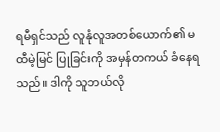ရမီရှင်သည် လူနုံလူအတစ်ယောက်၏ မထီမဲ့မြင် ပြုခြင်းကို အမှန်တကယ် ခံနေရသည်။ ဒါကို သူဘယ်လို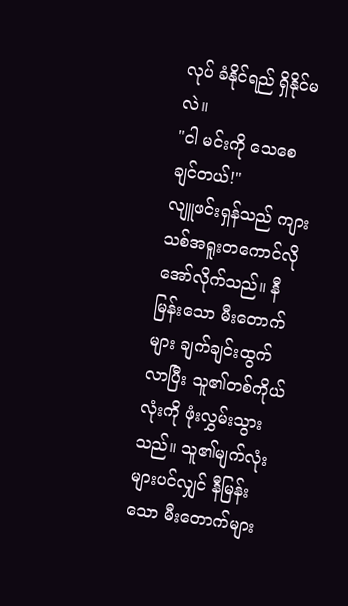လုပ် ခံနိုင်ရည် ရှိနိုင်မလဲ။
"ငါ မင်းကို သေစေချင်တယ်!"
လျူဖင်းရှန်သည် ကျားသစ်အရူးတကောင်လို အော်လိုက်သည်။ နီမြန်းသော မီးတောက်များ ချက်ချင်းထွက်လာပြီး သူ၏တစ်ကိုယ်လုံးကို ဖုံးလွှမ်းသွားသည်။ သူ၏မျက်လုံးများပင်လျှင် နီမြန်းသော မီးတောက်များ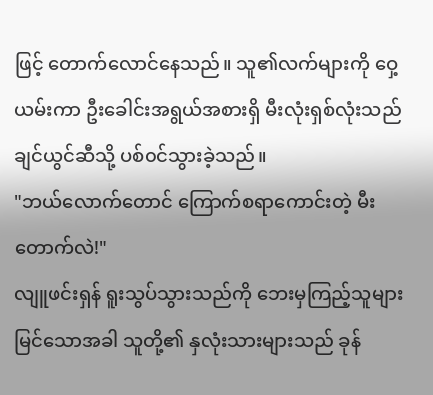ဖြင့် တောက်လောင်နေသည်။ သူ၏လက်များကို ဝှေ့ယမ်းကာ ဦးခေါင်းအရွယ်အစားရှိ မီးလုံးရှစ်လုံးသည် ချင်ယွင်ဆီသို့ ပစ်၀င်သွားခဲ့သည်။
"ဘယ်လောက်တောင် ကြောက်စရာကောင်းတဲ့ မီးတောက်လဲ!"
လျူဖင်းရှန် ရူးသွပ်သွားသည်ကို ဘေးမှကြည့်သူများ မြင်သောအခါ သူတို့၏ နှလုံးသားများသည် ခုန်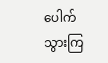ပေါက်သွားကြ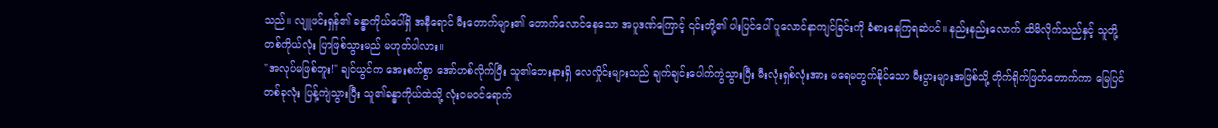သည်။ လျူဖင်းရှန်၏ ခန္ဓာကိုယ်ပေါ်ရှိ အနီရောင် မီးတောက်များ၏ တောက်လောင်နေသော အပူဒဏ်ကြောင့် ၎င်းတို့၏ ပါးပြင်ပေါ် ပူလောင်နာကျင်ခြင်းကို ခံစားနေကြရဆဲပင်။ နည်းနည်းလောက် ထိမိလိုက်သည်နှင့် သူတို့တစ်ကိုယ်လုံး ပြာဖြစ်သွားမည် မဟုတ်ပါလား။
"အလုပ်မဖြစ်ဘူး!" ချင်ယွင်က အေးစက်စွာ အော်ဟစ်လိုက်ပြီး သူ၏ဘေးနားရှိ လေလှိုင်းများသည် ချက်ချင်းပေါက်ကွဲသွားပြီး မီးလုံးရှစ်လုံးအား မရေမတွက်နိုင်သော မီးပွားများအဖြစ်သို့ တိုက်ရိုက်ဖြတ်တောက်ကာ မြေပြင်တစ်ခုလုံး ပြန့်ကျဲသွားပြီး သူ၏ခန္ဓာကိုယ်ထဲသို့ လုံးဝမဝင်ရောက်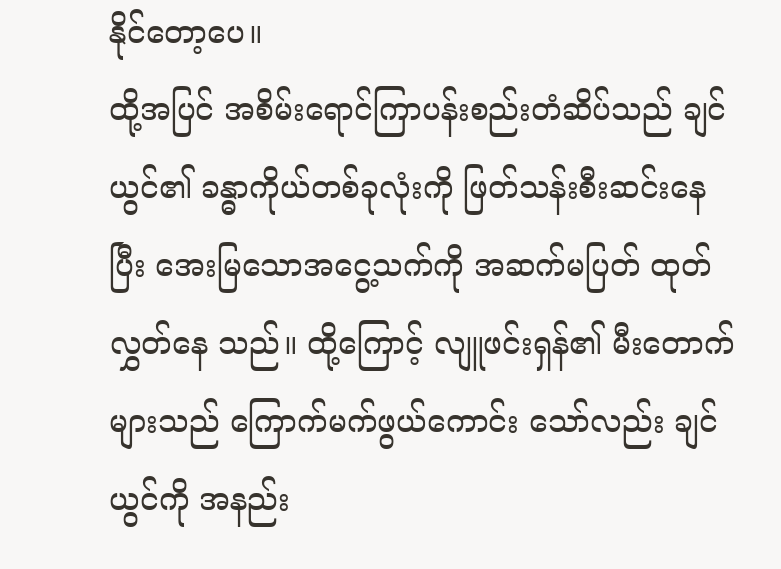နိုင်တော့ပေ။
ထို့အပြင် အစိမ်းရောင်ကြာပန်းစည်းတံဆိပ်သည် ချင်ယွင်၏ ခန္ဓာကိုယ်တစ်ခုလုံးကို ဖြတ်သန်းစီးဆင်းနေပြီး အေးမြသောအငွေ့သက်ကို အဆက်မပြတ် ထုတ်လွှတ်နေ သည်။ ထို့ကြောင့် လျူဖင်းရှန်၏ မီးတောက်များသည် ကြောက်မက်ဖွယ်ကောင်း သော်လည်း ချင်ယွင်ကို အနည်း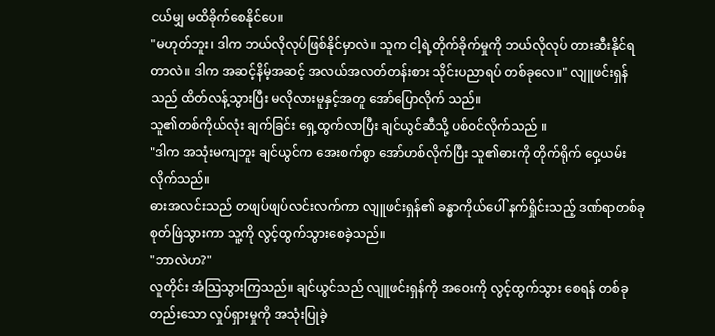ငယ်မျှ မထိခိုက်စေနိုင်ပေ။
"မဟုတ်ဘူး၊ ဒါက ဘယ်လိုလုပ်ဖြစ်နိုင်မှာလဲ။ သူက ငါ့ရဲ့တိုက်ခိုက်မှုကို ဘယ်လိုလုပ် တားဆီးနိုင်ရတာလဲ။ ဒါက အဆင့်နိမ့်အဆင့် အလယ်အလတ်တန်းစား သိုင်းပညာရပ် တစ်ခုလေ။" လျူဖင်းရှန်သည် ထိတ်လန့်သွားပြီး မလိုလားမူနှင့်အတူ အော်ပြောလိုက် သည်။
သူ၏တစ်ကိုယ်လုံး ချက်ခြင်း ရှေ့ထွက်လာပြီး ချင်ယွင်ဆီသို့ ပစ်၀င်လိုက်သည် ။
"ဒါက အသုံးမကျဘူး ချင်ယွင်က အေးစက်စွာ အော်ဟစ်လိုက်ပြီး သူ၏ဓားကို တိုက်ရိုက် ဝှေ့ယမ်းလိုက်သည်။
ဓားအလင်းသည် တဖျပ်ဖျပ်လင်းလက်ကာ လျူဖင်းရှန်၏ ခန္ဓာကိုယ်ပေါ် နက်ရှိုင်းသည့် ဒဏ်ရာတစ်ခု စုတ်ဖြဲသွားကာ သူ့ကို လွင့်ထွက်သွားစေခဲ့သည်။
"ဘာလဲဟ?"
လူတိုင်း အံသြသွားကြသည်။ ချင်ယွင်သည် လျူဖင်းရှန်ကို အဝေးကို လွင့်ထွက်သွား စေရန် တစ်ခုတည်းသော လှုပ်ရှားမှုကို အသုံးပြုခဲ့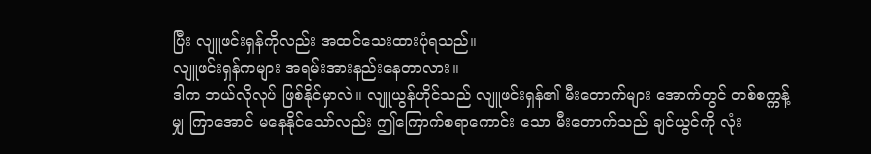ပြီး လျူဖင်းရှန်ကိုလည်း အထင်သေးထားပုံရသည်။
လျူဖင်းရှန်ကများ အရမ်းအားနည်းနေတာလား။
ဒါက ဘယ်လိုလုပ် ဖြစ်နိုင်မှာလဲ။ လျူယွန်ဟိုင်သည် လျူဖင်းရှန်၏ မီးတောက်များ အောက်တွင် တစ်စက္ကန့်မျှ ကြာအောင် မနေနိုင်သော်လည်း ဤကြောက်စရာကောင်း သော မီးတောက်သည် ချင်ယွင်ကို လုံး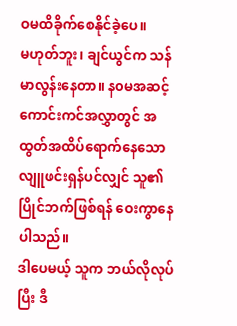ဝမထိခိုက်စေနိုင်ခဲ့ပေ။
မဟုတ်ဘူး၊ ချင်ယွင်က သန်မာလွန်းနေတာ။ န၀မအဆင့် ကောင်းကင်အလွှာတွင် အထွတ်အထိပ်ရောက်နေသော လျူဖင်းရှန်ပင်လျှင် သူ၏ပြိုင်ဘက်ဖြစ်ရန် ဝေးကွာနေပါသည်။
ဒါပေမယ့် သူက ဘယ်လိုလုပ်ပြီး ဒီ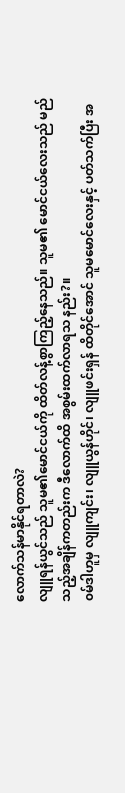လောက်သန်မာနိုင်ရတာလဲ?
လျူရန်ယွင်သည် သူမ၏မောင်ငယ်ကို ထိတ်လန့်စွာကြည့်နေသည်။ သူမ၏ မောင်ငယ်လေးသည် မည်သည့်အချိန်ကတည်းက ဒီလောက်ထိ အစွမ်းထက်လာရသ နည်း?။
၀မ်ဒါဟူမှ လျူကျင်း၊ လျူယွန်ဟိုင်၊ လျူဖင်းရှန် ထိတိုင်အောင် သူမမောင်လေးနှင့် ပတ်သက်ပြီး အ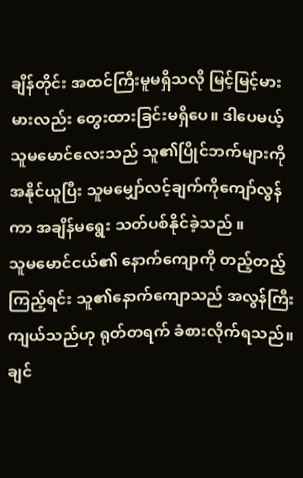ချိန်တိုင်း အထင်ကြီးမူမရှိသလို မြင့်မြင့်မားမားလည်း တွေးထားခြင်းမရှိပေ။ ဒါပေမယ့် သူမမောင်လေးသည် သူ၏ပြိုင်ဘက်များကို အနိုင်ယူပြီး သူမမျှော်လင့်ချက်ကိုကျော်လွန်ကာ အချိန်မရွေး သတ်ပစ်နိုင်ခဲ့သည် ။
သူမမောင်ငယ်၏ နောက်ကျောကို တည့်တည့်ကြည့်ရင်း သူ၏နောက်ကျောသည် အလွန်ကြီးကျယ်သည်ဟု ရုတ်တရက် ခံစားလိုက်ရသည်။
ချင်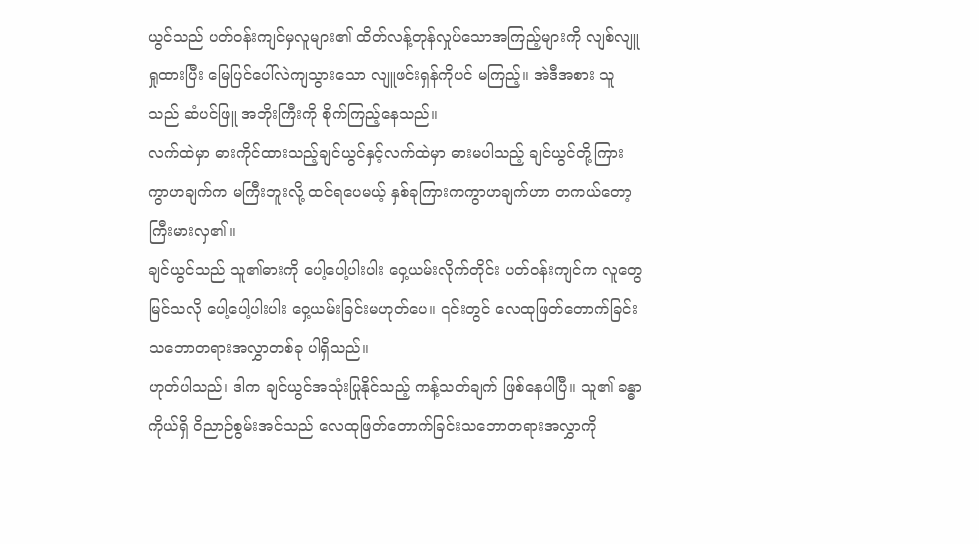ယွင်သည် ပတ်ဝန်းကျင်မှလူများ၏ ထိတ်လန့်တုန်လှုပ်သောအကြည့်များကို လျစ်လျူရှုထားပြီး မြေပြင်ပေါ်လဲကျသွားသော လျူဖင်းရှန်ကိုပင် မကြည့်။ အဲဒီအစား သူသည် ဆံပင်ဖြူ အဘိုးကြီးကို စိုက်ကြည့်နေသည်။
လက်ထဲမှာ ဓားကိုင်ထားသည့်ချင်ယွင်နှင့်လက်ထဲမှာ ဓားမပါသည့် ချင်ယွင်တို့ကြား ကွာဟချက်က မကြီးဘူးလို့ ထင်ရပေမယ့် နှစ်ခုကြားကကွာဟချက်ဟာ တကယ်တော့ ကြီးမားလှ၏။
ချင်ယွင်သည် သူ၏ဓားကို ပေါ့ပေါ့ပါးပါး ဝှေ့ယမ်းလိုက်တိုင်း ပတ်ဝန်းကျင်က လူတွေ မြင်သလို ပေါ့ပေါ့ပါးပါး ဝှေ့ယမ်းခြင်းမဟုတ်ပေ။ ၎င်းတွင် လေထုဖြတ်တောက်ခြင်း သဘောတရားအလွှာတစ်ခု ပါရှိသည်။
ဟုတ်ပါသည်၊ ဒါက ချင်ယွင်အသုံးပြုနိုင်သည့် ကန့်သတ်ချက် ဖြစ်နေပါပြီ။ သူ၏ ခန္ဓာကိုယ်ရှိ ဝိညာဉ်စွမ်းအင်သည် လေထုဖြတ်တောက်ခြင်းသဘောတရားအလွှာကို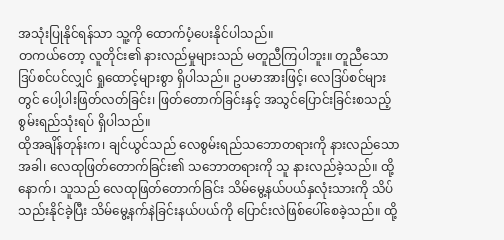အသုံးပြုနိုင်ရန်သာ သူ့ကို ထောက်ပံ့ပေးနိုင်ပါသည်။
တကယ်တော့ လူတိုင်း၏ နားလည်မှုများသည် မတူညီကြပါဘူး။ တူညီသော ဒြပ်စင်ပင်လျှင် ရှုထောင့်များစွာ ရှိပါသည်။ ဥပမာအားဖြင့်၊ လေဒြပ်စင်များတွင် ပေါ့ပါးဖြတ်လတ်ခြင်း၊ ဖြတ်တောက်ခြင်းနှင့် အသွင်ပြောင်းခြင်းစသည့် စွမ်းရည်သုံးရပ် ရှိပါသည်။
ထိုအချိန်တုန်းက၊ ချင်ယွင်သည် လေစွမ်းရည်သဘောတရားကို နားလည်သောအခါ၊ လေထုဖြတ်တောက်ခြင်း၏ သဘောတရားကို သူ နားလည်ခဲ့သည်။ ထို့နောက်၊ သူသည် လေထုဖြတ်တောက်ခြင်း သိမ်မွေ့နယ်ပယ်နှလုံးသားကို သိပ်သည်းနိုင်ခဲ့ပြီး သိမ်မွေ့နက်နဲခြင်းနယ်ပယ်ကို ပြောင်းလဲဖြစ်ပေါ်စေခဲ့သည်။ ထို့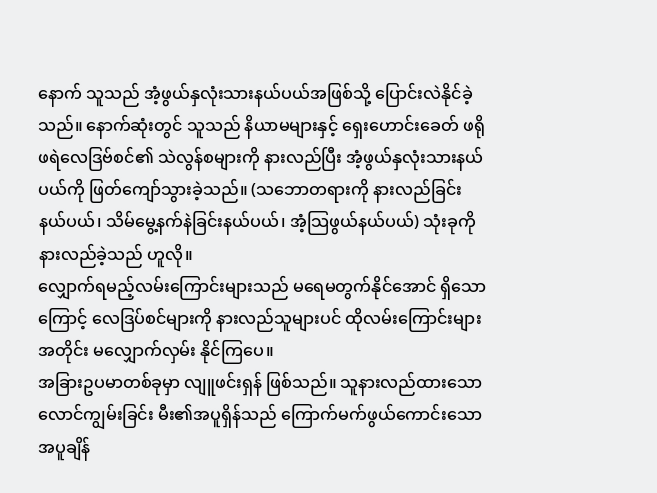နောက် သူသည် အံ့ဖွယ်နှလုံးသားနယ်ပယ်အဖြစ်သို့ ပြောင်းလဲနိုင်ခဲ့သည်။ နောက်ဆုံးတွင် သူသည် နိယာမများနှင့် ရှေးဟောင်းခေတ် ဖရိုဖရဲလေဒြဗ်စင်၏ သဲလွန်စများကို နားလည်ပြီး အံ့ဖွယ်နှလုံးသားနယ်ပယ်ကို ဖြတ်ကျော်သွားခဲ့သည်။ (သဘောတရားကို နားလည်ခြင်း နယ်ပယ်၊ သိမ်မွေ့နက်နဲခြင်းနယ်ပယ်၊ အံ့သြဖွယ်နယ်ပယ်) သုံးခုကို နားလည်ခဲ့သည် ဟူလို။
လျှောက်ရမည့်လမ်းကြောင်းများသည် မရေမတွက်နိုင်အောင် ရှိသောကြောင့် လေဒြပ်စင်များကို နားလည်သူများပင် ထိုလမ်းကြောင်းများအတိုင်း မလျှောက်လှမ်း နိုင်ကြပေ။
အခြားဥပမာတစ်ခုမှာ လျူဖင်းရှန် ဖြစ်သည်။ သူနားလည်ထားသော လောင်ကျွမ်းခြင်း မီး၏အပူရှိန်သည် ကြောက်မက်ဖွယ်ကောင်းသော အပူချိန်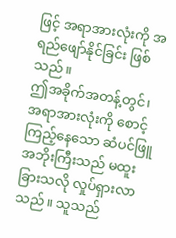ဖြင့် အရာအားလုံးကို အရည်ဖျော်နိုင်ခြင်း ဖြစ်သည်။
ဤအခိုက်အတန့်တွင်၊ အရာအားလုံးကို စောင့်ကြည့်နေသော ဆံပင်ဖြူအဘိုးကြီးသည် မထူးခြားသလို လှုပ်ရှားလာသည်။ သူသည်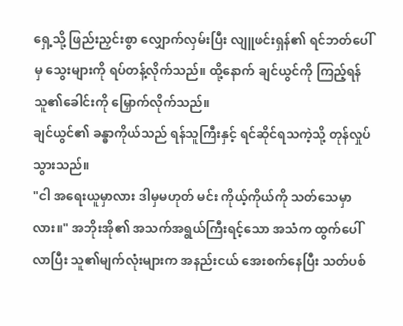ရှေ့သို့ ဖြည်းညှင်းစွာ လျှောက်လှမ်းပြီး လျူဖင်းရှန်၏ ရင်ဘတ်ပေါ်မှ သွေးများကို ရပ်တန့်လိုက်သည်။ ထို့နောက် ချင်ယွင်ကို ကြည့်ရန် သူ၏ခေါင်းကို မြှောက်လိုက်သည်။
ချင်ယွင်၏ ခန္ဓာကိုယ်သည် ရန်သူကြီးနှင့် ရင်ဆိုင်ရသကဲ့သို့ တုန်လှုပ်သွားသည်။
"ငါ အရေးယူမှာလား ဒါမှမဟုတ် မင်း ကိုယ့်ကိုယ်ကို သတ်သေမှာလား။" အဘိုးအို၏ အသက်အရွယ်ကြီးရင့်သော အသံက ထွက်ပေါ်လာပြီး သူ၏မျက်လုံးများက အနည်းငယ် အေးစက်နေပြီး သတ်ပစ်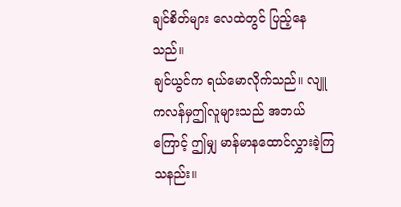ချင်စိတ်များ လေထဲတွင် ပြည့်နေသည်။
ချင်ယွင်က ရယ်မောလိုက်သည်။ လျူကလန်မှဤလူများသည် အဘယ်ကြောင့် ဤမျှ မာန်မာနထောင်လွှားခဲ့ကြသနည်း။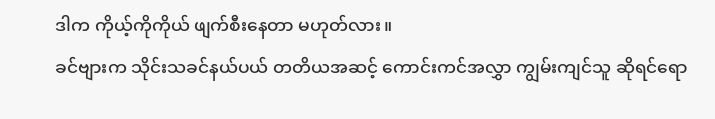ဒါက ကိုယ့်ကိုကိုယ် ဖျက်စီးနေတာ မဟုတ်လား။
ခင်ဗျားက သိုင်းသခင်နယ်ပယ် တတိယအဆင့် ကောင်းကင်အလွှာ ကျွမ်းကျင်သူ ဆိုရင်ရော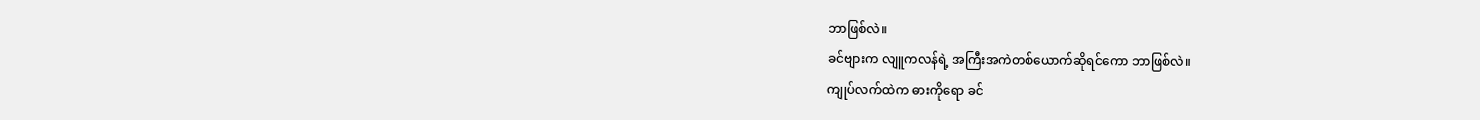ဘာဖြစ်လဲ။
ခင်ဗျားက လျူကလန်ရဲ့ အကြီးအကဲတစ်ယောက်ဆိုရင်ကော ဘာဖြစ်လဲ။
ကျုပ်လက်ထဲက ဓားကိုရော ခင်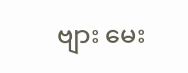ဗျား မေး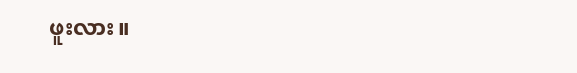ဖူးလား။